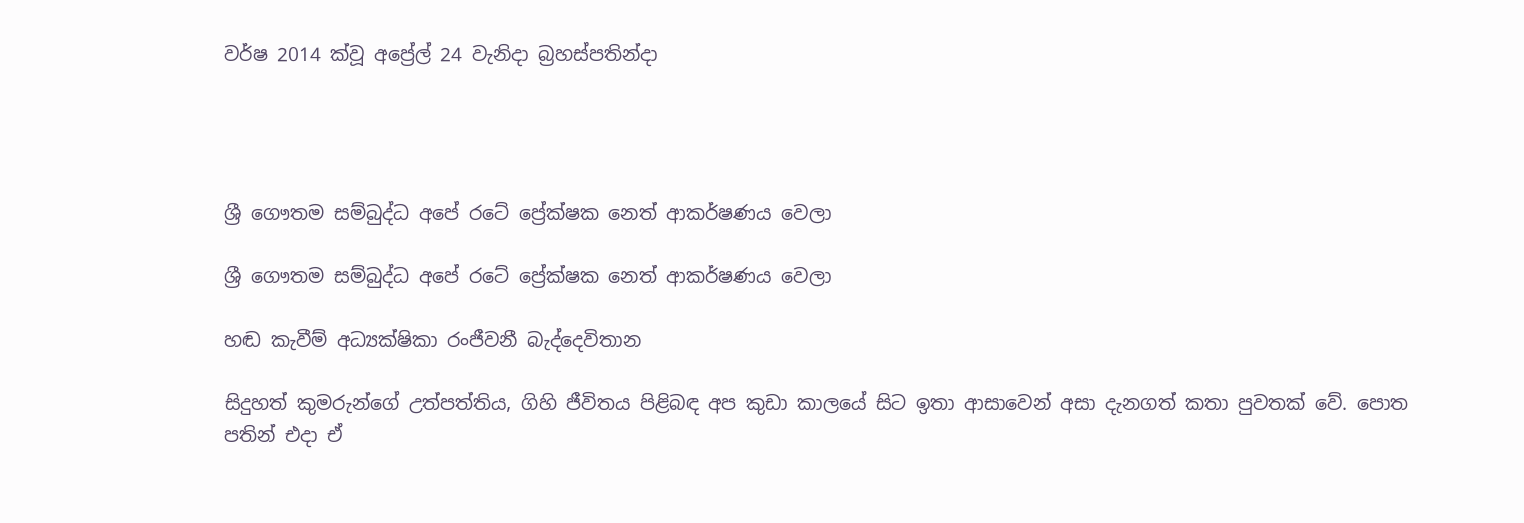වර්ෂ 2014 ක්වූ අප්‍රේල් 24 වැනිදා බ්‍රහස්පතින්දා




ශ්‍රී ගෞතම සම්බුද්ධ අපේ රටේ ප්‍රේක්ෂක නෙත් ආකර්ෂණය වෙලා

ශ්‍රී ගෞතම සම්බුද්ධ අපේ රටේ ප්‍රේක්ෂක නෙත් ආකර්ෂණය වෙලා

හඬ කැවීම් අධ්‍යක්ෂිකා රංජීවනී බැද්දෙවිතාන

සිදුහත් කුමරුන්ගේ උත්පත්තිය, ගිහි ජීවිතය පිළිබඳ අප කුඩා කාලයේ සිට ඉතා ආසාවෙන් අසා දැනගත් කතා පුවතක් වේ. පොත පතින් එදා ඒ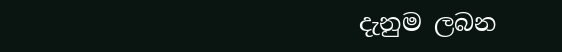දැනුම ලබන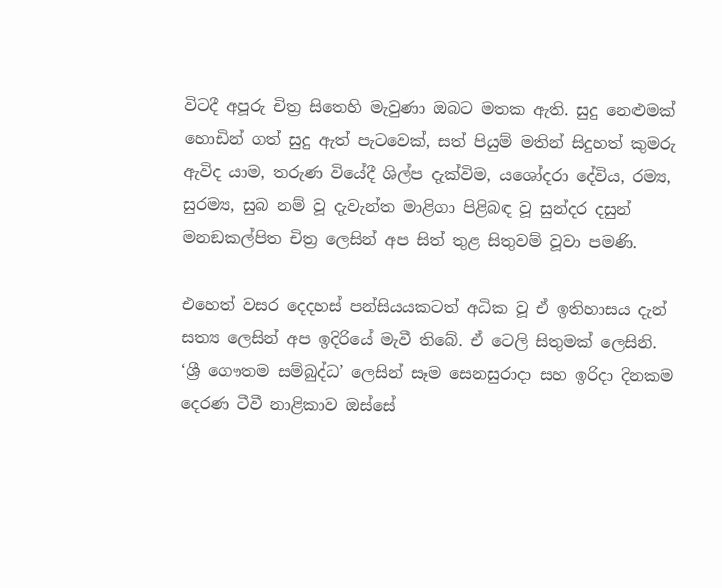විටදී අපූරු චිත්‍ර සිතෙහි මැවුණා ඔබට මතක ඇති. සුදු නෙළුමක් හොඩින් ගත් සුදු ඇත් පැටවෙක්, සත් පියුම් මතින් සිදුහත් කුමරු ඇවිද යාම, තරුණ වියේදී ශිල්ප දැක්විම, යශෝදරා දේවිය, රම්‍ය, සුරම්‍ය, සුබ නම් වූ දැවැන්ත මාළිගා පිළිබඳ වූ සුන්දර දසුන් මනඞකල්පිත චිත්‍ර ලෙසින් අප සිත් තුළ සිතුවම් වූවා පමණි.

එහෙත් වසර දෙදහස් පන්සියයකටත් අධික වූ ඒ ඉතිහාසය දැන් සත්‍ය ලෙසින් අප ඉදිරියේ මැවී තිබේ. ඒ ටෙලි සිතුමක් ලෙසිනි. ‘ශ්‍රී ගෞතම සම්බුද්ධ’ ලෙසින් සෑම සෙනසුරාදා සහ ඉරිදා දිනකම දෙරණ ටීවී නාළිකාව ඔස්සේ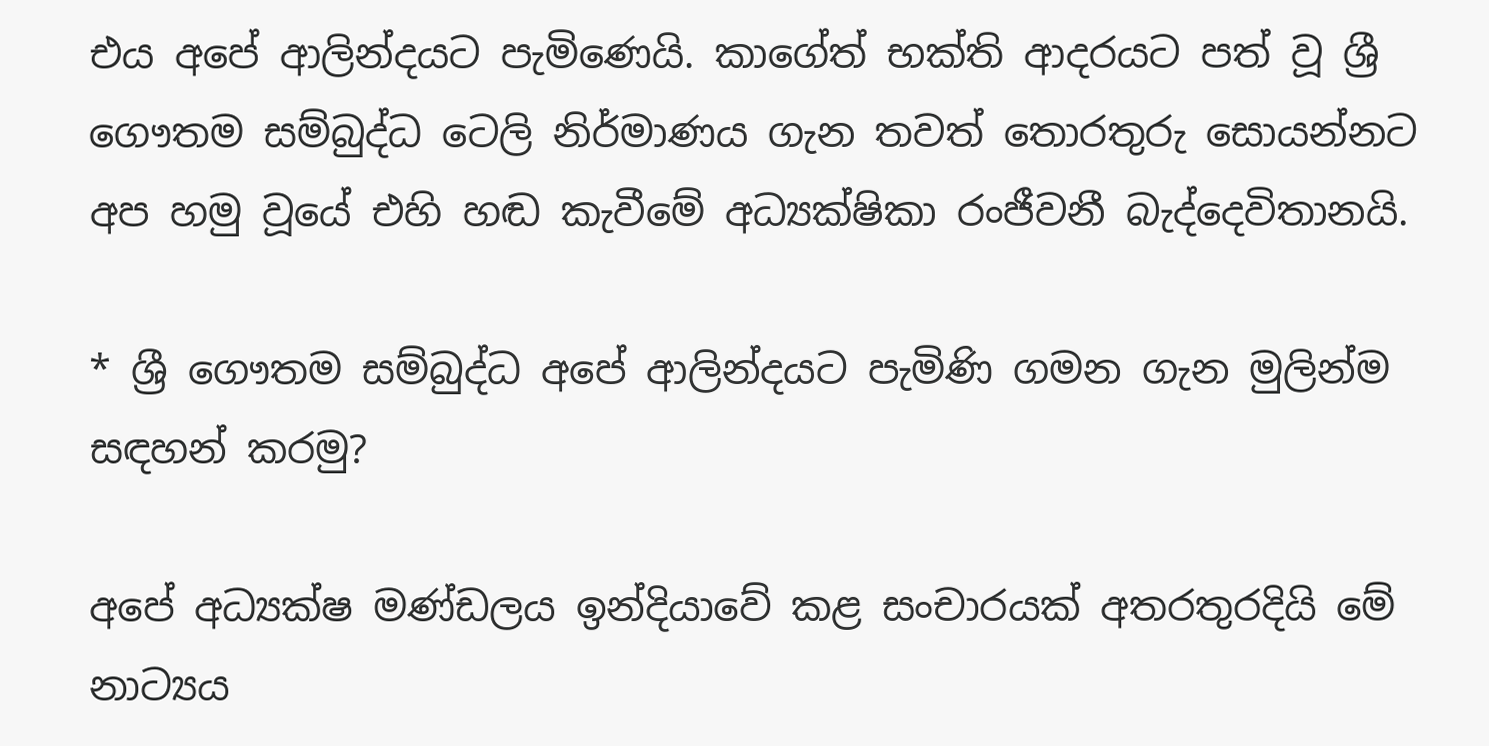එය අපේ ආලින්දයට පැමිණෙයි. කාගේත් භක්ති ආදරයට පත් වූ ශ්‍රී ගෞතම සම්බුද්ධ ටෙලි නිර්මාණය ගැන තවත් තොරතුරු සොයන්නට අප හමු වූයේ එහි හඬ කැවීමේ අධ්‍යක්ෂිකා රංජීවනී බැද්දෙවිතානයි.

* ශ්‍රී ගෞතම සම්බුද්ධ අපේ ආලින්දයට පැමිණි ගමන ගැන මුලින්ම සඳහන් කරමු?

අපේ අධ්‍යක්ෂ මණ්ඩලය ඉන්දියාවේ කළ සංචාරයක් අතරතුරදියි මේ නාට්‍යය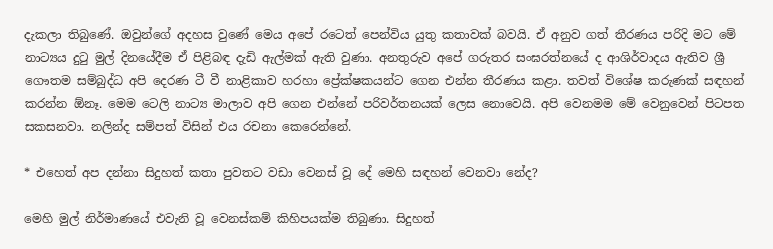දැකලා තිබුණේ. ඔවුන්ගේ අදහස වුණේ මෙය අපේ රටෙත් පෙන්විය යුතු කතාවක් බවයි. ඒ අනුව ගත් තීරණය පරිදි මට මේ නාට්‍යය දුටු මුල් දිනයේදීම ඒ පිළිබඳ දැඩි ඇල්මක් ඇති වුණා. අනතුරුව අපේ ගරුතර සංඝරත්නයේ ද ආශිර්වාදය ඇතිව ශ්‍රී ගෞතම සම්බුද්ධ අපි දෙරණ ටී වී නාළිකාව හරහා ප්‍රේක්ෂකයන්ට ගෙන එන්න තීරණය කළා. තවත් විශේෂ කරුණක් සඳහන් කරන්න ඕනෑ. මෙම ටෙලි නාට්‍ය මාලාව අපි ගෙන එන්නේ පරිවර්තනයක් ලෙස නොවෙයි. අපි වෙනමම මේ වෙනුවෙන් පිටපත සකසනවා. නලින්ද සම්පත් විසින් එය රචනා කෙරෙන්නේ.

* එහෙත් අප දන්නා සිදුහත් කතා පුවතට වඩා වෙනස් වූ දේ මෙහි සඳහන් වෙනවා නේද?

මෙහි මුල් නිර්මාණයේ එවැනි වූ වෙනස්කම් කිහිපයක්ම තිබුණා. සිදුහත්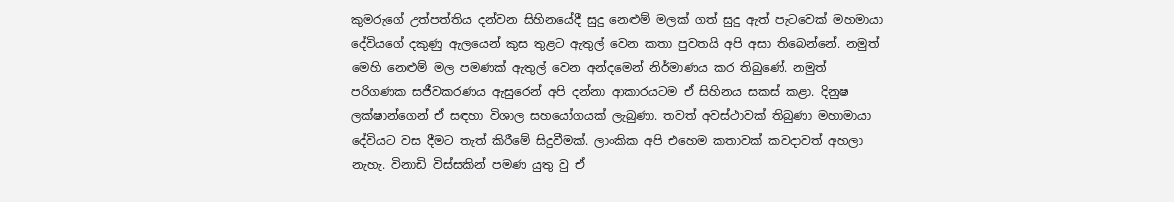කුමරුගේ උත්පත්තිය දන්වන සිහිනයේදී සුදු නෙළුම් මලක් ගත් සුදු ඇත් පැටවෙක් මහමායා දේවියගේ දකුණු ඇලයෙන් කුස තුළට ඇතුල් වෙන කතා පුවතයි අපි අසා තිබෙන්නේ. නමුත් මෙහි නෙළුම් මල පමණක් ඇතුල් වෙන අන්දමෙන් නිර්මාණය කර තිබුණේ. නමුත් පරිගණක සජීවකරණය ඇසුරෙන් අපි දන්නා ආකාරයටම ඒ සිහිනය සකස් කළා. දිනුෂ ලක්ෂාන්ගෙන් ඒ සඳහා විශාල සහයෝගයක් ලැබුණා. තවත් අවස්ථාවක් තිබුණා මහාමායා දේවියට වස දීමට තැත් කිරීමේ සිදුවීමක්. ලාංකික අපි එහෙම කතාවක් කවදාවත් අහලා නැහැ. විනාඩි විස්සකින් පමණ යුතු වු ඒ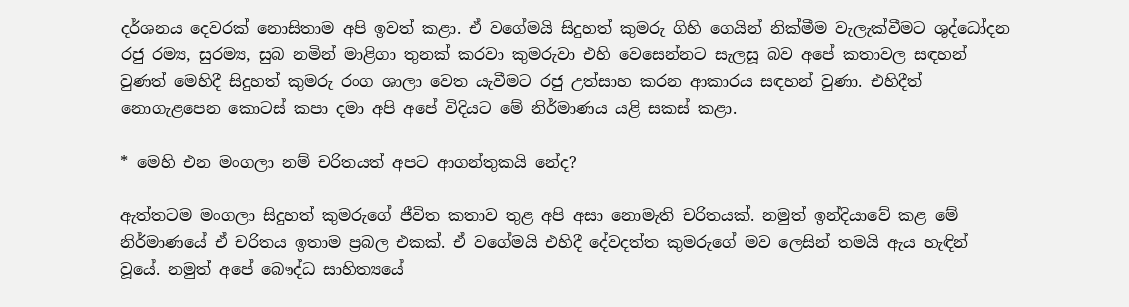දර්ශනය දෙවරක් නොසිතාම අපි ඉවත් කළා. ඒ වගේමයි සිදුහත් කුමරු ගිහි ගෙයින් නික්මීම වැලැක්වීමට ශුද්ධෝදන රජු රම්‍ය, සුරම්‍ය, සුබ නමින් මාළිගා තුනක් කරවා කුමරුවා එහි වෙසෙන්නට සැලසූ බව අපේ කතාවල සඳහන් වුණත් මෙහිදී සිදුහත් කුමරු රංග ශාලා වෙත යැවීමට රජු උත්සාහ කරන ආකාරය සඳහන් වුණා. එහිදීත් නොගැළපෙන කොටස් කපා දමා අපි අපේ විදියට මේ නිර්මාණය යළි සකස් කළා.

* මෙහි එන මංගලා නම් චරිතයත් අපට ආගන්තුකයි නේද?

ඇත්තටම මංගලා සිදුහත් කුමරුගේ ජීවිත කතාව තුළ අපි අසා නොමැති චරිතයක්. නමුත් ඉන්දියාවේ කළ මේ නිර්මාණයේ ඒ චරිතය ඉතාම ප්‍රබල එකක්. ඒ වගේමයි එහිදී දේවදත්ත කුමරුගේ මව ලෙසින් තමයි ඇය හැඳින් වූයේ. නමුත් අපේ බෞද්ධ සාහිත්‍යයේ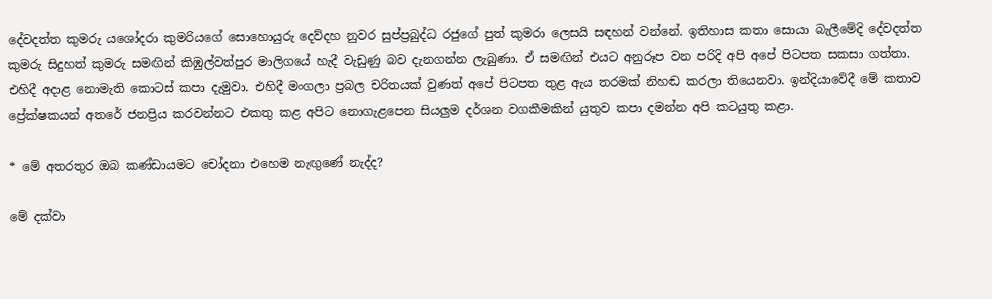දේවදත්ත කුමරු යශෝදරා කුමරියගේ සොහොයුරු දෙව්දහ නුවර සුප්ප්‍රබුද්ධ රජුගේ පුත් කුමරා ලෙසයි සඳහන් වන්නේ. ඉතිහාස කතා සොයා බැලීමේදි දේවදත්ත කුමරු සිදුහත් කුමරු සමඟින් කිඹුල්වත්පුර මාලිගයේ හැදී වැඩුණු බව දැනගන්න ලැබුණා. ඒ සමඟින් එයට අනුරූප වන පරිදි අපි අපේ පිටපත සකසා ගත්තා. එහිදී අදාළ නොමැති කොටස් කපා දැමුවා. එහිදී මංගලා ප්‍රබල චරිතයක් වුණත් අපේ පිටපත තුළ ඇය තරමක් නිහඬ කරලා තියෙනවා. ඉන්දියාවේදී මේ කතාව ප්‍රේක්ෂකයන් අතරේ ජනප්‍රිය කරවන්නට එකතු කළ අපිට නොගැළපෙන සියලුම දර්ශන වගකීමකින් යුතුව කපා දමන්න අපි කටයුතු කළා.

* මේ අතරතුර ඔබ කණ්ඩායමට චෝදනා එහෙම නැඟුණේ නැද්ද?

මේ දක්වා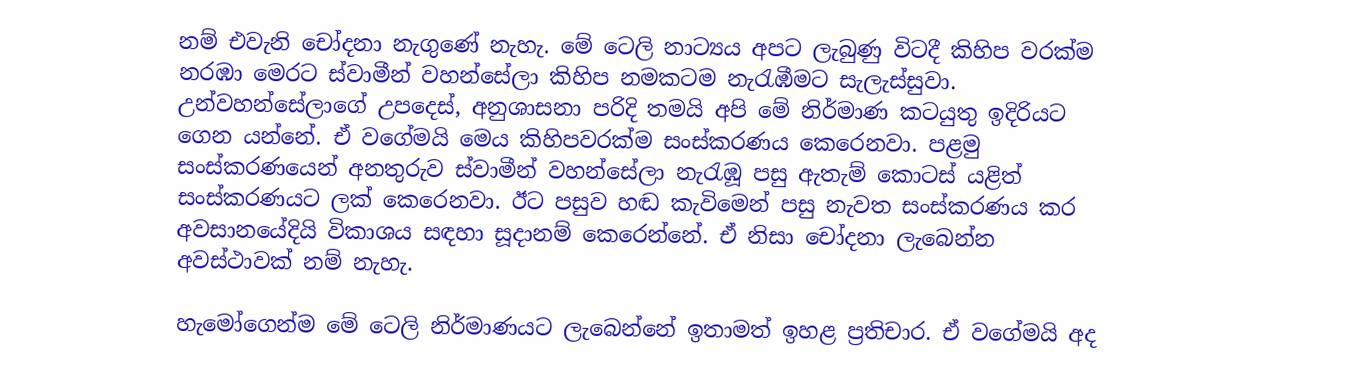නම් එවැනි චෝදනා නැගුණේ නැහැ. මේ ටෙලි නාට්‍යය අපට ලැබුණු විටදී කිහිප වරක්ම නරඹා මෙරට ස්වාමීන් වහන්සේලා කිහිප නමකටම නැරැඹීමට සැලැස්සුවා. උන්වහන්සේලාගේ උපදෙස්, අනුශාසනා පරිදි තමයි අපි මේ නිර්මාණ කටයුතු ඉදිරියට ගෙන යන්නේ. ඒ වගේමයි මෙය කිහිපවරක්ම සංස්කරණය කෙරෙනවා. පළමු සංස්කරණයෙන් අනතුරුව ස්වාමීන් වහන්සේලා නැරැඹූ පසු ඇතැම් කොටස් යළිත් සංස්කරණයට ලක් කෙරෙනවා. ඊට පසුව හඬ කැවිමෙන් පසු නැවත සංස්කරණය කර අවසානයේදියි විකාශය සඳහා සූදානම් කෙරෙන්නේ. ඒ නිසා චෝදනා ලැබෙන්න අවස්ථාවක් නම් නැහැ.

හැමෝගෙන්ම මේ ටෙලි නිර්මාණයට ලැබෙන්නේ ඉතාමත් ඉහළ ප්‍රතිචාර. ඒ වගේමයි අද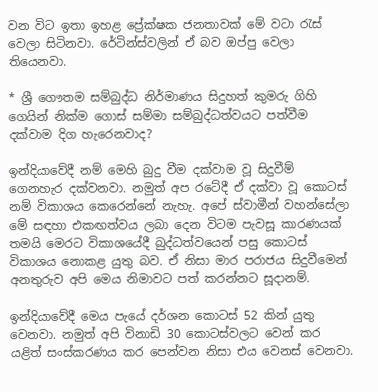වන විට ඉතා ඉහළ ප්‍රේක්ෂක ජනතාවක් මේ වටා රැස් වෙලා සිටිනවා. රේටින්ස්වලින් ඒ බව ඔප්පු වෙලා තියෙනවා.

* ශ්‍රී ගෞතම සම්බුද්ධ නිර්මාණය සිදුහත් කුමරු ගිහි ගෙයින් නික්ම ගොස් සම්මා සම්බුද්ධත්වයට පත්වීම දක්වාම දිග හැරෙනවාද?

ඉන්දියාවේදී නම් මෙහි බුදු වීම දක්වාම වූ සිදුවීම් ගෙනහැර දක්වනවා. නමුත් අප රටේදී ඒ දක්වා වූ කොටස් නම් විකාශය කෙරෙන්නේ නැහැ. අපේ ස්වාමීන් වහන්සේලා මේ සඳහා එකඟත්වය ලබා දෙන විටම පැවසූ කාරණයක් තමයි මෙරට විකාශයේදී බුද්ධත්වයෙන් පසු කොටස් විකාශය නොකළ යුතු බව. ඒ නිසා මාර පරාජය සිදුවීමෙන් අනතුරුව අපි මෙය නිමාවට පත් කරන්නට සූදානම්.

ඉන්දියාවේදී මෙය පැයේ දර්ශන කොටස් 52 කින් යුතු වෙනවා. නමුත් අපි විනාඩි 30 කොටස්වලට වෙන් කර යළිත් සංස්කරණය කර පෙන්වන නිසා එය වෙනස් වෙනවා.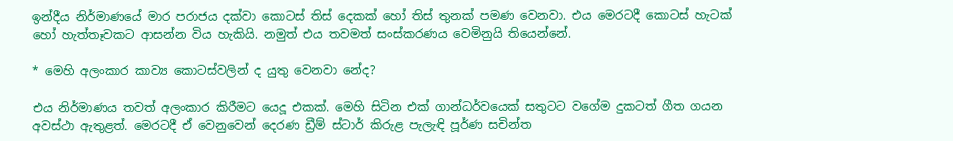ඉන්දීය නිර්මාණයේ මාර පරාජය දක්වා කොටස් තිස් දෙකක් හෝ තිස් තුනක් පමණ වෙනවා. එය මෙරටදී කොටස් හැටක් හෝ හැත්තෑවකට ආසන්න විය හැකියි. නමුත් එය තවමත් සංස්කරණය වෙමිනුයි තියෙන්නේ.

* මෙහි අලංකාර කාව්‍ය කොටස්වලින් ද යුතු වෙනවා නේද?

එය නිර්මාණය තවත් අලංකාර කිරීමට යෙදූ එකක්. මෙහි සිටින එක් ගාන්ධර්වයෙක් සතුටට වගේම දුකටත් ගීත ගයන අවස්ථා ඇතුළත්. මෙරටදී ඒ වෙනුවෙන් දෙරණ ඩ්‍රීම් ස්ටාර් කිරුළ පැලැඳි පූර්ණ සචින්ත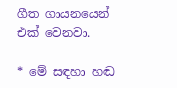ගීත ගායනයෙන් එක් වෙනවා.

* මේ සඳහා හඬ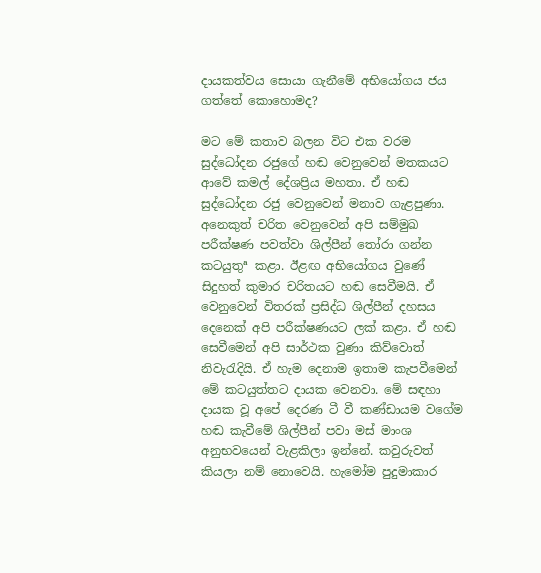දායකත්වය සොයා ගැනීමේ අභියෝගය ජය ගත්තේ කොහොමද?

මට මේ කතාව බලන විට එක වරම සුද්ධෝදන රජුගේ හඬ වෙනුවෙන් මතකයට ආවේ කමල් දේශප්‍රිය මහතා. ඒ හඬ සුද්ධෝදන රජු වෙනුවෙන් මනාව ගැළපුණා. අනෙකුත් චරිත වෙනුවෙන් අපි සම්මුඛ පරීක්ෂණ පවත්වා ශිල්පීන් තෝරා ගන්න කටයුතුª කළා. ඊළඟ අභියෝගය වුණේ සිදුහත් කුමාර චරිතයට හඬ සෙවීමයි. ඒ වෙනුවෙන් විතරක් ප්‍රසිද්ධ ශිල්පීන් දහසය දෙනෙක් අපි පරීක්ෂණයට ලක් කළා. ඒ හඬ සෙවීමෙන් අපි සාර්ථක වුණා කිව්වොත් නිවැරැදියි. ඒ හැම දෙනාම ඉතාම කැපවීමෙන් මේ කටයුත්තට දායක වෙනවා. මේ සඳහා දායක වූ අපේ දෙරණ ටී වී කණ්ඩායම වගේම හඬ කැවීමේ ශිල්පීන් පවා මස් මාංශ අනුභවයෙන් වැළකිලා ඉන්නේ. කවුරුවත් කියලා නම් නොවෙයි. හැමෝම පුදුමාකාර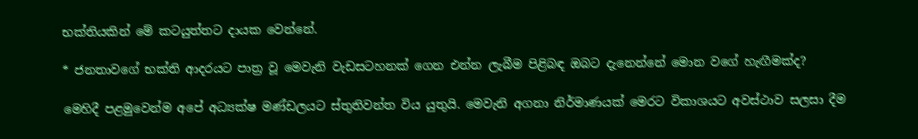භක්තියකින් මේ කටයුත්තට දායක වෙන්නේ.

* ජනතාවගේ භක්ති ආදරයට පාත්‍ර වූ මෙවැනි වැඩසටහනක් ගෙන එන්න ලැබීම පිළිබඳ ඔබට දැනෙන්නේ මොන වගේ හැඟීමක්ද?

මෙහිදී පළමුවෙන්ම අපේ අධ්‍යක්ෂ මණ්ඩලයට ස්තුතිවන්ත විය යුතුයි. මෙවැනි අගනා නිර්මාණයක් මෙරට විකාශයට අවස්ථාව සලසා දීම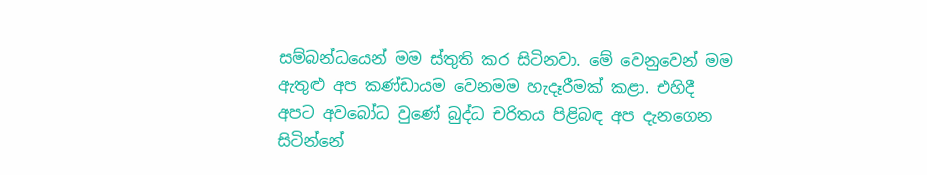සම්බන්ධයෙන් මම ස්තුති කර සිටිනවා. මේ වෙනුවෙන් මම ඇතුළු අප කණ්ඩායම වෙනමම හැදෑරීමක් කළා. එහිදී අපට අවබෝධ වුණේ බුද්ධ චරිතය පිළිබඳ අප දැනගෙන සිටින්නේ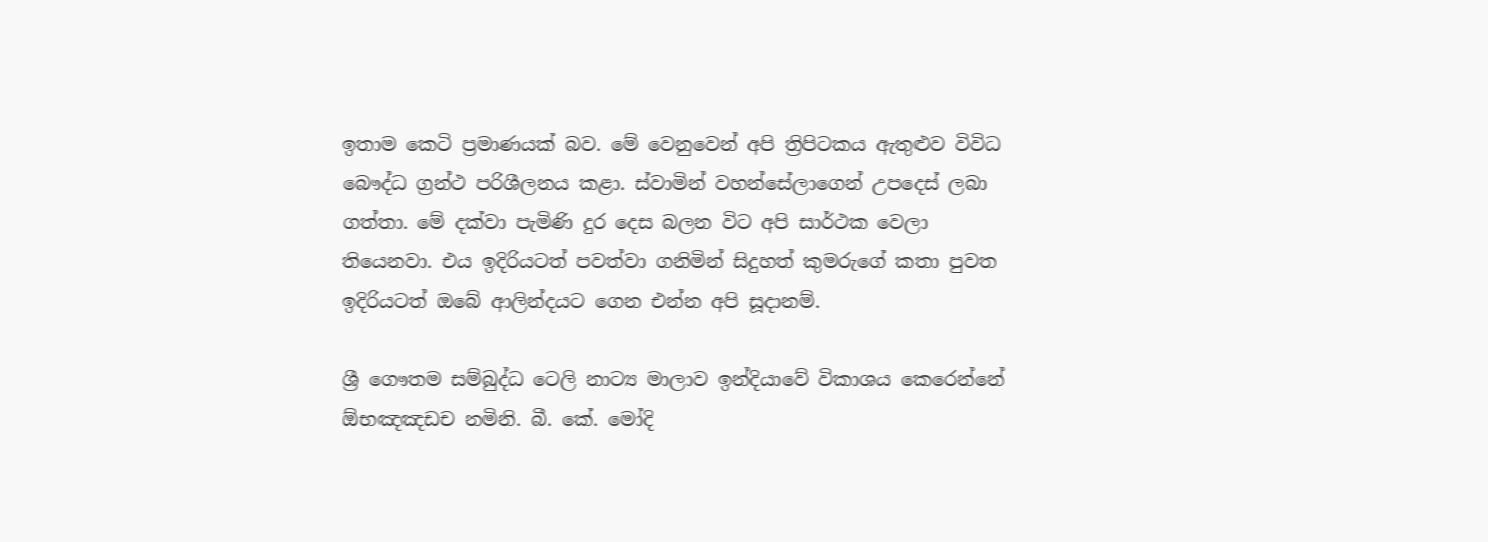ඉතාම කෙටි ප්‍රමාණයක් බව. මේ වෙනුවෙන් අපි ත්‍රිපිටකය ඇතුළුව විවිධ බෞද්ධ ග්‍රන්ථ පරිශීලනය කළා. ස්වාමින් වහන්සේලාගෙන් උපදෙස් ලබා ගත්තා. මේ දක්වා පැමිණි දුර දෙස බලන විට අපි සාර්ථක වෙලා තියෙනවා. එය ඉදිරියටත් පවත්වා ගනිමින් සිදුහත් කුමරුගේ කතා පුවත ඉදිරියටත් ඔබේ ආලින්දයට ගෙන එන්න අපි සූදානම්.

ශ්‍රී ගෞතම සම්බුද්ධ ටෙලි නාට්‍ය මාලාව ඉන්දියාවේ විකාශය කෙරෙන්නේ ඕභඤඤඩච නමිනි. බී. කේ. මෝදි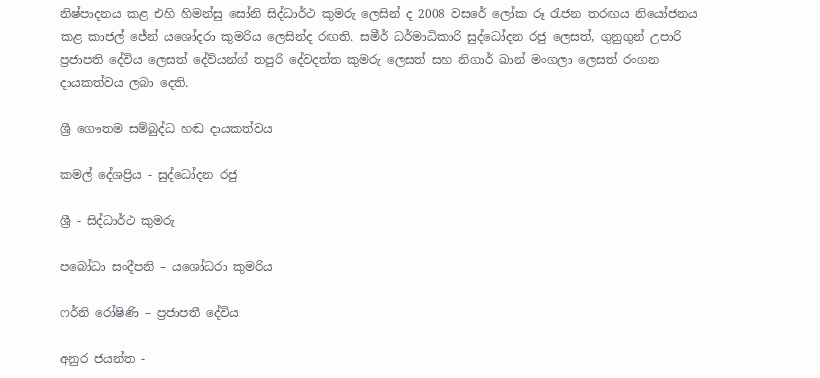නිෂ්පාදනය කළ එහි හිමන්සු සෝනි සිද්ධාර්ථ කුමරු ලෙසින් ද 2008 වසරේ ලෝක රූ රැජන තරඟය නියෝජනය කළ කාජල් ජේන් යශෝදරා කුමරිය ලෙසින්ද රඟති. සමීර් ධර්මාධිකාරි සුද්ධෝදන රජු ලෙසත්, ගුනුගුන් උපාරි ප්‍රජාපති දේවිය ලෙසත් දේව්යන්ග් තපුරි දේවදත්ත කුමරු ලෙසත් සහ නිගාර් ඛාන් මංගලා ලෙසත් රංගන දායකත්වය ලබා දෙති.

ශ්‍රී ගෞතම සම්බුද්ධ හඬ දායකත්වය

කමල් දේශප්‍රිය - සුද්ධෝදන රජු

ශ්‍රී - සිද්ධාර්ථ කුමරු

පබෝධා සංදීපනි – යශෝධරා කුමරිය

ෆර්නි රෝෂිණි – ප්‍රජාපතී දේවිය

අනුර ජයන්ත -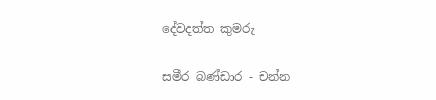දේවදත්ත කුමරු

සමීර බණ්ඩාර - චන්න